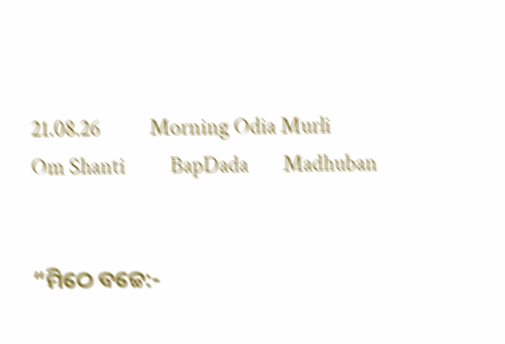21.08.26          Morning Odia Murli         Om Shanti         BapDada       Madhuban


“ମିଠେ ବଚ୍ଚେ:-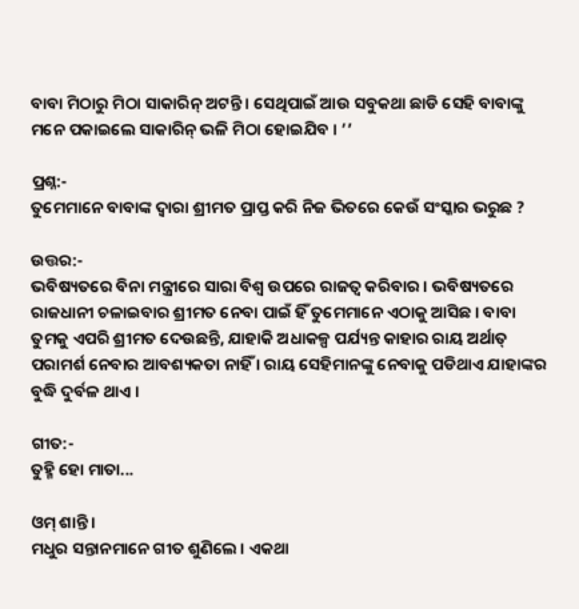ବାବା ମିଠାରୁ ମିଠା ସାକାରିନ୍ ଅଟନ୍ତି । ସେଥିପାଇଁ ଆଉ ସବୁକଥା ଛାଡି ସେହି ବାବାଙ୍କୁ ମନେ ପକାଇଲେ ସାକାରିନ୍ ଭଳି ମିଠା ହୋଇଯିବ । ’’

ପ୍ରଶ୍ନ:-
ତୁମେମାନେ ବାବାଙ୍କ ଦ୍ୱାରା ଶ୍ରୀମତ ପ୍ରାପ୍ତ କରି ନିଜ ଭିତରେ କେଉଁ ସଂସ୍କାର ଭରୁଛ ?

ଉତ୍ତର:-
ଭବିଷ୍ୟତରେ ବିନା ମନ୍ତ୍ରୀରେ ସାରା ବିଶ୍ୱ ଉପରେ ରାଜତ୍ୱ କରିବାର । ଭବିଷ୍ୟତରେ ରାଜଧାନୀ ଚଳାଇବାର ଶ୍ରୀମତ ନେବା ପାଇଁ ହିଁ ତୁମେମାନେ ଏଠାକୁ ଆସିଛ । ବାବା ତୁମକୁ ଏପରି ଶ୍ରୀମତ ଦେଉଛନ୍ତି, ଯାହାକି ଅଧାକଳ୍ପ ପର୍ଯ୍ୟନ୍ତ କାହାର ରାୟ ଅର୍ଥାତ୍ ପରାମର୍ଶ ନେବାର ଆବଶ୍ୟକତା ନାହିଁ । ରାୟ ସେହିମାନଙ୍କୁ ନେବାକୁ ପଡିଥାଏ ଯାହାଙ୍କର ବୁଦ୍ଧି ଦୁର୍ବଳ ଥାଏ ।

ଗୀତ:-
ତୁହ୍ମି ହୋ ମାତା...

ଓମ୍ ଶାନ୍ତି ।
ମଧୁର ସନ୍ତାନମାନେ ଗୀତ ଶୁଣିଲେ । ଏକଥା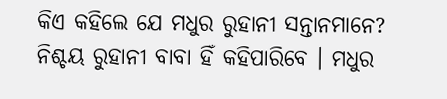କିଏ କହିଲେ ଯେ ମଧୁର ରୁହାନୀ ସନ୍ତାନମାନେ? ନିଶ୍ଚୟ ରୁହାନୀ ବାବା ହିଁ କହିପାରିବେ । ମଧୁର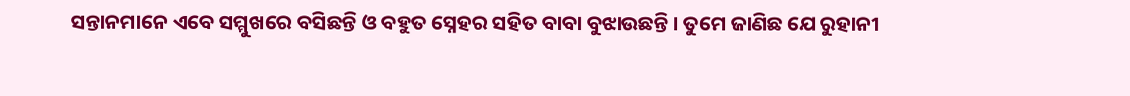ସନ୍ତାନମାନେ ଏବେ ସମ୍ମୁଖରେ ବସିଛନ୍ତି ଓ ବହୁତ ସ୍ନେହର ସହିତ ବାବା ବୁଝାଉଛନ୍ତି । ତୁମେ ଜାଣିଛ ଯେ ରୁହାନୀ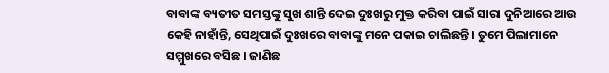ବାବାଙ୍କ ବ୍ୟତୀତ ସମସ୍ତଙ୍କୁ ସୁଖ ଶାନ୍ତି ଦେଇ ଦୁଃଖରୁ ମୁକ୍ତ କରିବା ପାଇଁ ସାରା ଦୁନିଆରେ ଆଉ କେହି ନାହାଁନ୍ତି, ସେଥିପାଇଁ ଦୁଃଖରେ ବାବାଙ୍କୁ ମନେ ପକାଇ ଚାଲିଛନ୍ତି । ତୁମେ ପିଲାମାନେ ସମ୍ମୁଖରେ ବସିଛ । ଜାଣିଛ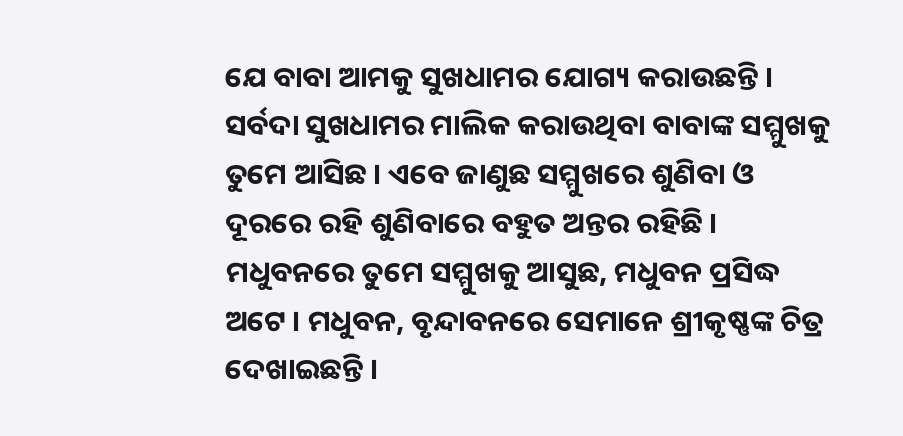ଯେ ବାବା ଆମକୁ ସୁଖଧାମର ଯୋଗ୍ୟ କରାଉଛନ୍ତି । ସର୍ବଦା ସୁଖଧାମର ମାଲିକ କରାଉଥିବା ବାବାଙ୍କ ସମ୍ମୁଖକୁ ତୁମେ ଆସିଛ । ଏବେ ଜାଣୁଛ ସମ୍ମୁଖରେ ଶୁଣିବା ଓ ଦୂରରେ ରହି ଶୁଣିବାରେ ବହୁତ ଅନ୍ତର ରହିଛି । ମଧୁବନରେ ତୁମେ ସମ୍ମୁଖକୁ ଆସୁଛ, ମଧୁବନ ପ୍ରସିଦ୍ଧ ଅଟେ । ମଧୁବନ, ବୃନ୍ଦାବନରେ ସେମାନେ ଶ୍ରୀକୃଷ୍ଣଙ୍କ ଚିତ୍ର ଦେଖାଇଛନ୍ତି ।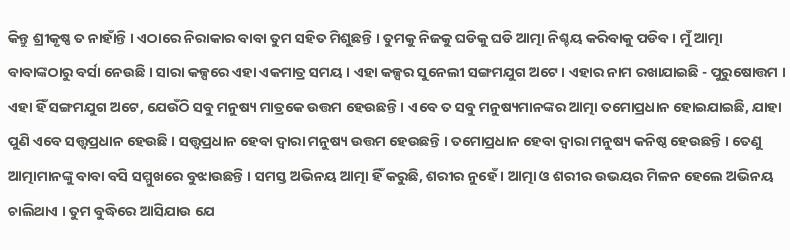କିନ୍ତୁ ଶ୍ରୀକୃଷ୍ଣ ତ ନାହାଁନ୍ତି । ଏଠାରେ ନିରାକାର ବାବା ତୁମ ସହିତ ମିଶୁଛନ୍ତି । ତୁମକୁ ନିଜକୁ ଘଡିକୁ ଘଡି ଆତ୍ମା ନିଶ୍ଚୟ କରିବାକୁ ପଡିବ । ମୁଁ ଆତ୍ମା ବାବାଙ୍କଠାରୁ ବର୍ସା ନେଉଛି । ସାରା କଳ୍ପରେ ଏହା ଏକମାତ୍ର ସମୟ । ଏହା କଳ୍ପର ସୁନେଲୀ ସଙ୍ଗମଯୁଗ ଅଟେ । ଏହାର ନାମ ରଖାଯାଇଛି - ପୁରୁଷୋତ୍ତମ । ଏହା ହିଁ ସଙ୍ଗମଯୁଗ ଅଟେ, ଯେଉଁଠି ସବୁ ମନୁଷ୍ୟ ମାତ୍ରକେ ଉତ୍ତମ ହେଉଛନ୍ତି । ଏବେ ତ ସବୁ ମନୁଷ୍ୟମାନଙ୍କର ଆତ୍ମା ତମୋପ୍ରଧାନ ହୋଇଯାଇଛି, ଯାହା ପୁଣି ଏବେ ସତ୍ତ୍ୱପ୍ରଧାନ ହେଉଛି । ସତ୍ତ୍ୱପ୍ରଧାନ ହେବା ଦ୍ୱାରା ମନୁଷ୍ୟ ଉତ୍ତମ ହେଉଛନ୍ତି । ତମୋପ୍ରଧାନ ହେବା ଦ୍ୱାରା ମନୁଷ୍ୟ କନିଷ୍ଠ ହେଉଛନ୍ତି । ତେଣୁ ଆତ୍ମାମାନଙ୍କୁ ବାବା ବସି ସମ୍ମୁଖରେ ବୁଝାଉଛନ୍ତି । ସମସ୍ତ ଅଭିନୟ ଆତ୍ମା ହିଁ କରୁଛି, ଶରୀର ନୁହେଁ । ଆତ୍ମା ଓ ଶରୀର ଉଭୟର ମିଳନ ହେଲେ ଅଭିନୟ ଚାଲିଥାଏ । ତୁମ ବୁଦ୍ଧିରେ ଆସିଯାଉ ଯେ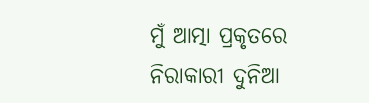ମୁଁ ଆତ୍ମା ପ୍ରକୃତରେ ନିରାକାରୀ ଦୁନିଆ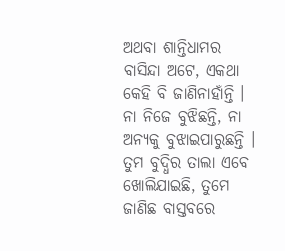ଅଥବା ଶାନ୍ତିଧାମର ବାସିନ୍ଦା ଅଟେ, ଏକଥା କେହି ବି ଜାଣିନାହାଁନ୍ତି । ନା ନିଜେ ବୁଝିଛନ୍ତି, ନା ଅନ୍ୟକୁ ବୁଝାଇପାରୁଛନ୍ତି । ତୁମ ବୁଦ୍ଧିର ତାଲା ଏବେ ଖୋଲିଯାଇଛି, ତୁମେ ଜାଣିଛ ବାସ୍ତବରେ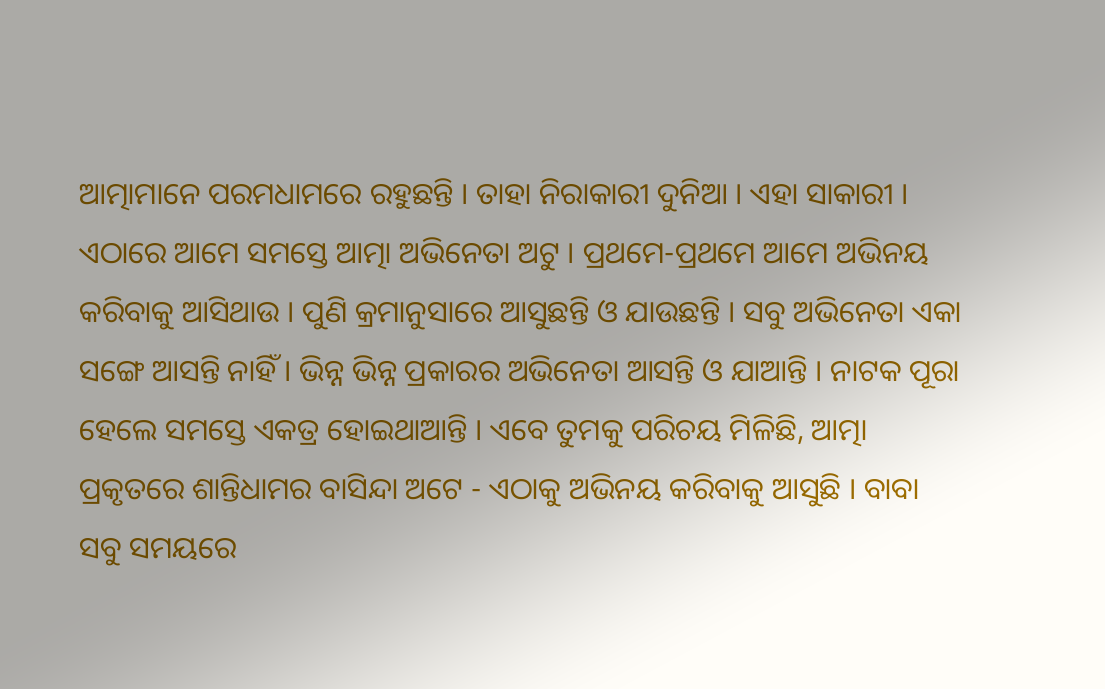ଆତ୍ମାମାନେ ପରମଧାମରେ ରହୁଛନ୍ତି । ତାହା ନିରାକାରୀ ଦୁନିଆ । ଏହା ସାକାରୀ । ଏଠାରେ ଆମେ ସମସ୍ତେ ଆତ୍ମା ଅଭିନେତା ଅଟୁ । ପ୍ରଥମେ-ପ୍ରଥମେ ଆମେ ଅଭିନୟ କରିବାକୁ ଆସିଥାଉ । ପୁଣି କ୍ରମାନୁସାରେ ଆସୁଛନ୍ତି ଓ ଯାଉଛନ୍ତି । ସବୁ ଅଭିନେତା ଏକା ସଙ୍ଗେ ଆସନ୍ତି ନାହିଁ । ଭିନ୍ନ ଭିନ୍ନ ପ୍ରକାରର ଅଭିନେତା ଆସନ୍ତି ଓ ଯାଆନ୍ତି । ନାଟକ ପୂରା ହେଲେ ସମସ୍ତେ ଏକତ୍ର ହୋଇଥାଆନ୍ତି । ଏବେ ତୁମକୁ ପରିଚୟ ମିଳିଛି, ଆତ୍ମା ପ୍ରକୃତରେ ଶାନ୍ତିଧାମର ବାସିନ୍ଦା ଅଟେ - ଏଠାକୁ ଅଭିନୟ କରିବାକୁ ଆସୁଛି । ବାବା ସବୁ ସମୟରେ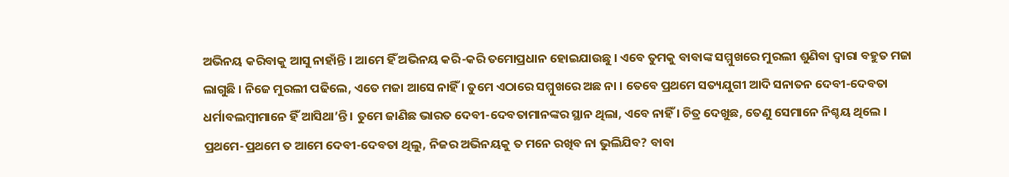ଅଭିନୟ କରିବାକୁ ଆସୁ ନାହାଁନ୍ତି । ଆମେ ହିଁ ଅଭିନୟ କରି-କରି ତମୋପ୍ରଧାନ ହୋଇଯାଉଛୁ । ଏବେ ତୁମକୁ ବାବାଙ୍କ ସମ୍ମୁଖରେ ମୁରଲୀ ଶୁଣିବା ଦ୍ୱାରା ବହୁତ ମଜା ଲାଗୁଛି । ନିଜେ ମୁରଲୀ ପଢିଲେ, ଏତେ ମଜା ଆସେ ନାହିଁ । ତୁମେ ଏଠାରେ ସମ୍ମୁଖରେ ଅଛ ନା । ତେବେ ପ୍ରଥମେ ସତ୍ୟଯୁଗୀ ଆଦି ସନାତନ ଦେବୀ-ଦେବତା ଧର୍ମାବଲମ୍ବୀମାନେ ହିଁ ଆସିଥା’ନ୍ତି । ତୁମେ ଜାଣିଛ ଭାରତ ଦେବୀ-ଦେବତାମାନଙ୍କର ସ୍ଥାନ ଥିଲା, ଏବେ ନାହିଁ । ଚିତ୍ର ଦେଖୁଛ, ତେଣୁ ସେମାନେ ନିଶ୍ଚୟ ଥିଲେ । ପ୍ରଥମେ-ପ୍ରଥମେ ତ ଆମେ ଦେବୀ-ଦେବତା ଥିଲୁ, ନିଜର ଅଭିନୟକୁ ତ ମନେ ରଖିବ ନା ଭୁଲିଯିବ? ବାବା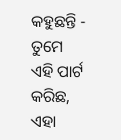କହୁଛନ୍ତି - ତୁମେ ଏହି ପାର୍ଟ କରିଛ, ଏହା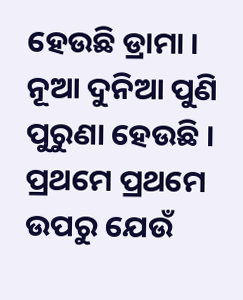ହେଉଛି ଡ୍ରାମା । ନୂଆ ଦୁନିଆ ପୁଣି ପୁରୁଣା ହେଉଛି । ପ୍ରଥମେ ପ୍ରଥମେ ଉପରୁ ଯେଉଁ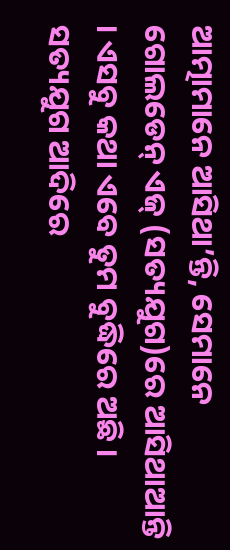ଆତ୍ମାମାନେ ଆସିଥା’ନ୍ତି, ସେମାନେ ଗୋଲଡେନ୍ ଏଜ୍ (ସତ୍ୟଯୁଗ)ରେ ଆସିଥାଆନ୍ତି । ଏସବୁ କଥା ଏବେ ତୁମ ବୁଦ୍ଧିରେ ଅଛି । ସତ୍ୟଯୁଗ ଆଦିରେ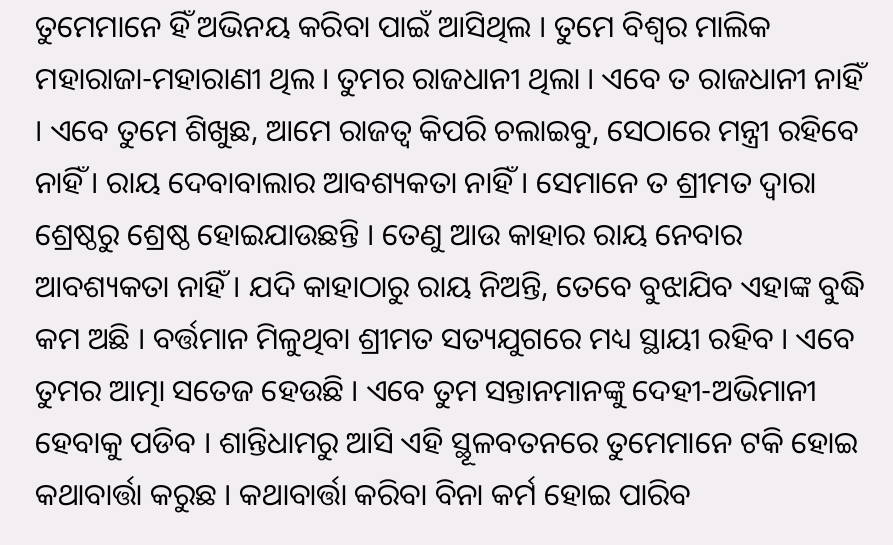ତୁମେମାନେ ହିଁ ଅଭିନୟ କରିବା ପାଇଁ ଆସିଥିଲ । ତୁମେ ବିଶ୍ୱର ମାଲିକ ମହାରାଜା-ମହାରାଣୀ ଥିଲ । ତୁମର ରାଜଧାନୀ ଥିଲା । ଏବେ ତ ରାଜଧାନୀ ନାହିଁ । ଏବେ ତୁମେ ଶିଖୁଛ, ଆମେ ରାଜତ୍ୱ କିପରି ଚଲାଇବୁ, ସେଠାରେ ମନ୍ତ୍ରୀ ରହିବେ ନାହିଁ । ରାୟ ଦେବାବାଲାର ଆବଶ୍ୟକତା ନାହିଁ । ସେମାନେ ତ ଶ୍ରୀମତ ଦ୍ୱାରା ଶ୍ରେଷ୍ଠରୁ ଶ୍ରେଷ୍ଠ ହୋଇଯାଉଛନ୍ତି । ତେଣୁ ଆଉ କାହାର ରାୟ ନେବାର ଆବଶ୍ୟକତା ନାହିଁ । ଯଦି କାହାଠାରୁ ରାୟ ନିଅନ୍ତି, ତେବେ ବୁଝାଯିବ ଏହାଙ୍କ ବୁଦ୍ଧି କମ ଅଛି । ବର୍ତ୍ତମାନ ମିଳୁଥିବା ଶ୍ରୀମତ ସତ୍ୟଯୁଗରେ ମଧ୍ୟ ସ୍ଥାୟୀ ରହିବ । ଏବେ ତୁମର ଆତ୍ମା ସତେଜ ହେଉଛି । ଏବେ ତୁମ ସନ୍ତାନମାନଙ୍କୁ ଦେହୀ-ଅଭିମାନୀ ହେବାକୁ ପଡିବ । ଶାନ୍ତିଧାମରୁ ଆସି ଏହି ସ୍ଥୂଳବତନରେ ତୁମେମାନେ ଟକି ହୋଇ କଥାବାର୍ତ୍ତା କରୁଛ । କଥାବାର୍ତ୍ତା କରିବା ବିନା କର୍ମ ହୋଇ ପାରିବ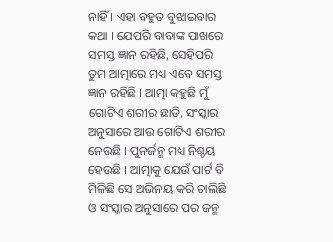ନାହିଁ । ଏହା ବହୁତ ବୁଝାଇବାର କଥା । ଯେପରି ବାବାଙ୍କ ପାଖରେ ସମସ୍ତ ଜ୍ଞାନ ରହିଛି, ସେହିପରି ତୁମ ଆତ୍ମାରେ ମଧ୍ୟ ଏବେ ସମସ୍ତ ଜ୍ଞାନ ରହିଛି । ଆତ୍ମା କହୁଛି ମୁଁ ଗୋଟିଏ ଶରୀର ଛାଡି, ସଂସ୍କାର ଅନୁସାରେ ଆଉ ଗୋଟିଏ ଶରୀର ନେଉଛି । ପୁନର୍ଜନ୍ମ ମଧ୍ୟ ନିଶ୍ଚୟ ହେଉଛି । ଆତ୍ମାକୁ ଯେଉଁ ପାର୍ଟ ବି ମିଳିଛି ସେ ଅଭିନୟ କରି ଚାଲିଛି ଓ ସଂସ୍କାର ଅନୁସାରେ ପର ଜନ୍ମ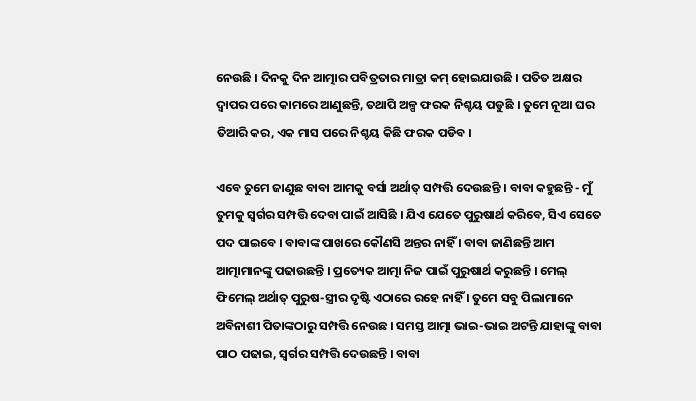ନେଉଛି । ଦିନକୁ ଦିନ ଆତ୍ମାର ପବିତ୍ରତାର ମାତ୍ରା କମ୍ ହୋଇଯାଉଛି । ପତିତ ଅକ୍ଷର ଦ୍ୱାପର ପରେ କାମରେ ଆଣୁଛନ୍ତି, ତଥାପି ଅଳ୍ପ ଫରକ ନିଶ୍ଚୟ ପଡୁଛି । ତୁମେ ନୂଆ ଘର ତିଆରି କର, ଏକ ମାସ ପରେ ନିଶ୍ଚୟ କିଛି ଫରକ ପଡିବ ।

ଏବେ ତୁମେ ଜାଣୁଛ ବାବା ଆମକୁ ବର୍ସା ଅର୍ଥାତ୍ ସମ୍ପତ୍ତି ଦେଉଛନ୍ତି । ବାବା କହୁଛନ୍ତି - ମୁଁ ତୁମକୁ ସ୍ୱର୍ଗର ସମ୍ପତ୍ତି ଦେବା ପାଇଁ ଆସିଛି । ଯିଏ ଯେତେ ପୁରୁଷାର୍ଥ କରିବେ, ସିଏ ସେତେ ପଦ ପାଇବେ । ବାବାଙ୍କ ପାଖରେ କୌଣସି ଅନ୍ତର ନାହିଁ । ବାବା ଜାଣିଛନ୍ତି ଆମ ଆତ୍ମାମାନଙ୍କୁ ପଢାଉଛନ୍ତି । ପ୍ରତ୍ୟେକ ଆତ୍ମା ନିଜ ପାଇଁ ପୁରୁଷାର୍ଥ କରୁଛନ୍ତି । ମେଲ୍ ଫିମେଲ୍ ଅର୍ଥାତ୍ ପୁରୁଷ-ସ୍ତ୍ରୀର ଦୃଷ୍ଟି ଏଠାରେ ରହେ ନାହିଁ । ତୁମେ ସବୁ ପିଲାମାନେ ଅବିନାଶୀ ପିତାଙ୍କଠାରୁ ସମ୍ପତ୍ତି ନେଉଛ । ସମସ୍ତ ଆତ୍ମା ଭାଇ-ଭାଇ ଅଟନ୍ତି ଯାହାଙ୍କୁ ବାବା ପାଠ ପଢାଇ, ସ୍ୱର୍ଗର ସମ୍ପତ୍ତି ଦେଉଛନ୍ତି । ବାବା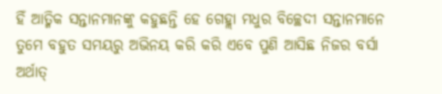ହିଁ ଆତ୍ମିକ ସନ୍ତାନମାନଙ୍କୁ କହୁଛନ୍ତି ହେ ଗେହ୍ଲା ମଧୁର ବିଚ୍ଛେଦୀ ସନ୍ତାନମାନେ ତୁମେ ବହୁତ ସମୟରୁ ଅଭିନୟ କରି କରି ଏବେ ପୁଣି ଆସିଛ ନିଜର ବର୍ସା ଅର୍ଥାତ୍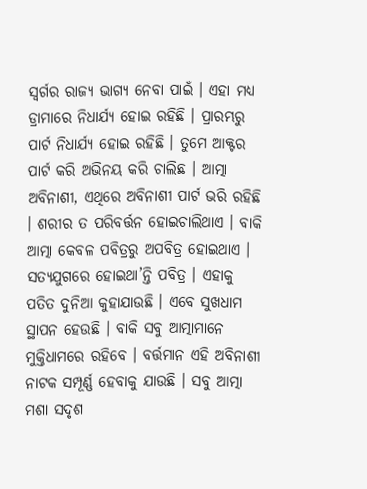ସ୍ୱର୍ଗର ରାଜ୍ୟ ଭାଗ୍ୟ ନେବା ପାଇଁ । ଏହା ମଧ୍ୟ ଡ୍ରାମାରେ ନିଧାର୍ଯ୍ୟ ହୋଇ ରହିଛି । ପ୍ରାରମ୍ଭରୁ ପାର୍ଟ ନିଧାର୍ଯ୍ୟ ହୋଇ ରହିଛି । ତୁମେ ଆକ୍ଟର ପାର୍ଟ କରି ଅଭିନୟ କରି ଚାଲିଛ । ଆତ୍ମା ଅବିନାଶୀ, ଏଥିରେ ଅବିନାଶୀ ପାର୍ଟ ଭରି ରହିଛି । ଶରୀର ତ ପରିବର୍ତ୍ତନ ହୋଇଚାଲିଥାଏ । ବାକି ଆତ୍ମା କେବଳ ପବିତ୍ରରୁ ଅପବିତ୍ର ହୋଇଥାଏ । ସତ୍ୟଯୁଗରେ ହୋଇଥା’ନ୍ତି ପବିତ୍ର । ଏହାକୁ ପତିତ ଦୁନିଆ କୁହାଯାଉଛି । ଏବେ ସୁଖଧାମ ସ୍ଥାପନ ହେଉଛି । ବାକି ସବୁ ଆତ୍ମାମାନେ ମୁକ୍ତିଧାମରେ ରହିବେ । ବର୍ତ୍ତମାନ ଏହି ଅବିନାଶୀ ନାଟକ ସମ୍ପୂର୍ଣ୍ଣ ହେବାକୁ ଯାଉଛି । ସବୁ ଆତ୍ମା ମଶା ସଦୃଶ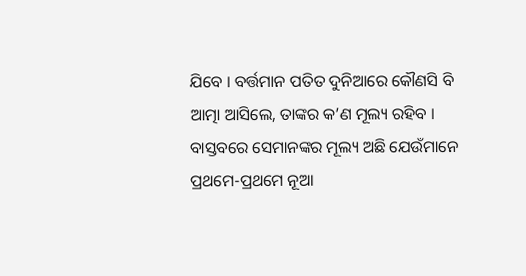ଯିବେ । ବର୍ତ୍ତମାନ ପତିତ ଦୁନିଆରେ କୌଣସି ବି ଆତ୍ମା ଆସିଲେ, ତାଙ୍କର କ’ଣ ମୂଲ୍ୟ ରହିବ । ବାସ୍ତବରେ ସେମାନଙ୍କର ମୂଲ୍ୟ ଅଛି ଯେଉଁମାନେ ପ୍ରଥମେ-ପ୍ରଥମେ ନୂଆ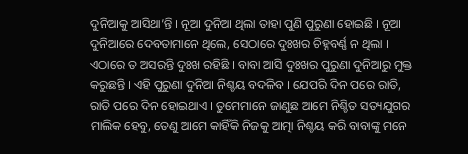ଦୁନିଆକୁ ଆସିଥା’ନ୍ତି । ନୂଆ ଦୁନିଆ ଥିଲା ତାହା ପୁଣି ପୁରୁଣା ହୋଇଛି । ନୂଆ ଦୁନିଆରେ ଦେବତାମାନେ ଥିଲେ, ସେଠାରେ ଦୁଃଖର ଚିହ୍ନବର୍ଣ୍ଣ ନ ଥିଲା । ଏଠାରେ ତ ଅସରନ୍ତି ଦୁଃଖ ରହିଛି । ବାବା ଆସି ଦୁଃଖର ପୁରୁଣା ଦୁନିଆରୁ ମୁକ୍ତ କରୁଛନ୍ତି । ଏହି ପୁରୁଣା ଦୁନିଆ ନିଶ୍ଚୟ ବଦଳିବ । ଯେପରି ଦିନ ପରେ ରାତି, ରାତି ପରେ ଦିନ ହୋଇଥାଏ । ତୁମେମାନେ ଜାଣୁଛ ଆମେ ନିଶ୍ଚିତ ସତ୍ୟଯୁଗର ମାଲିକ ହେବୁ, ତେଣୁ ଆମେ କାହିଁକି ନିଜକୁ ଆତ୍ମା ନିଶ୍ଚୟ କରି ବାବାଙ୍କୁ ମନେ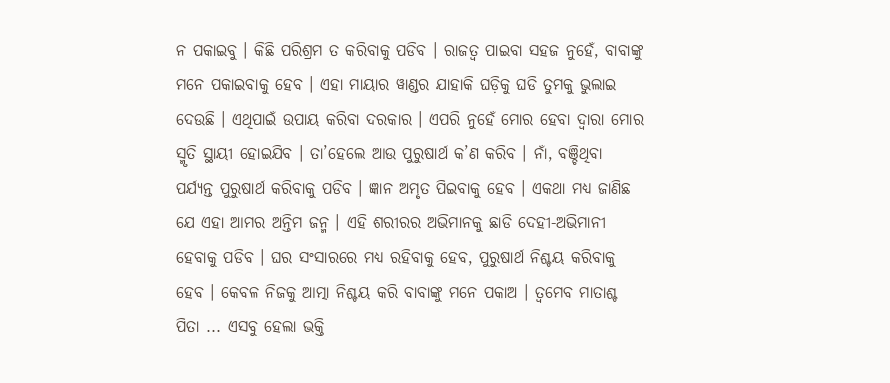ନ ପକାଇବୁ । କିଛି ପରିଶ୍ରମ ତ କରିବାକୁ ପଡିବ । ରାଜତ୍ୱ ପାଇବା ସହଜ ନୁହେଁ, ବାବାଙ୍କୁ ମନେ ପକାଇବାକୁ ହେବ । ଏହା ମାୟାର ୱାଣ୍ଡର ଯାହାକି ଘଡ଼ିକୁ ଘଡି ତୁମକୁ ଭୁଲାଇ ଦେଉଛି । ଏଥିପାଇଁ ଉପାୟ କରିବା ଦରକାର । ଏପରି ନୁହେଁ ମୋର ହେବା ଦ୍ୱାରା ମୋର ସ୍ମୃତି ସ୍ଥାୟୀ ହୋଇଯିବ । ତା’ହେଲେ ଆଉ ପୁରୁଷାର୍ଥ କ’ଣ କରିବ । ନାଁ, ବଞ୍ଚିଥିବା ପର୍ଯ୍ୟନ୍ତ ପୁରୁଷାର୍ଥ କରିବାକୁ ପଡିବ । ଜ୍ଞାନ ଅମୃତ ପିଇବାକୁ ହେବ । ଏକଥା ମଧ୍ୟ ଜାଣିଛ ଯେ ଏହା ଆମର ଅନ୍ତିମ ଜନ୍ମ । ଏହି ଶରୀରର ଅଭିମାନକୁ ଛାଡି ଦେହୀ-ଅଭିମାନୀ ହେବାକୁ ପଡିବ । ଘର ସଂସାରରେ ମଧ୍ୟ ରହିବାକୁ ହେବ, ପୁରୁଷାର୍ଥ ନିଶ୍ଚୟ କରିବାକୁ ହେବ । କେବଳ ନିଜକୁ ଆତ୍ମା ନିଶ୍ଚୟ କରି ବାବାଙ୍କୁ ମନେ ପକାଅ । ତ୍ୱମେବ ମାତାଶ୍ଚ ପିତା ... ଏସବୁ ହେଲା ଭକ୍ତି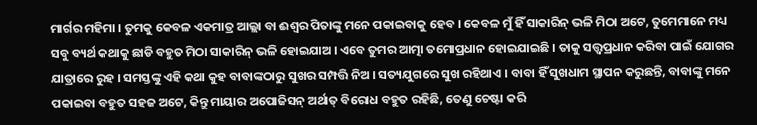ମାର୍ଗର ମହିମା । ତୁମକୁ କେବଳ ଏକମାତ୍ର ଆଲ୍ଲା ବା ଈଶ୍ୱର ପିତାଙ୍କୁ ମନେ ପକାଇବାକୁ ହେବ । କେବଳ ମୁଁ ହିଁ ସାକାରିନ୍ ଭଳି ମିଠା ଅଟେ, ତୁମେମାନେ ମଧ୍ୟ ସବୁ ବ୍ୟର୍ଥ କଥାକୁ ଛାଡି ବହୁତ ମିଠା ସାକାରିନ୍ ଭଳି ହୋଇଯାଅ । ଏବେ ତୁମର ଆତ୍ମା ତମୋପ୍ରଧାନ ହୋଇଯାଇଛି । ତାକୁ ସତ୍ତ୍ୱପ୍ରଧାନ କରିବା ପାଇଁ ଯୋଗର ଯାତ୍ରାରେ ରୁହ । ସମସ୍ତଙ୍କୁ ଏହି କଥା କୁହ ବାବାଙ୍କଠାରୁ ସୁଖର ସମ୍ପତ୍ତି ନିଅ । ସତ୍ୟଯୁଗରେ ସୁଖ ରହିଥାଏ । ବାବା ହିଁ ସୁଖଧାମ ସ୍ଥାପନ କରୁଛନ୍ତି, ବାବାଙ୍କୁ ମନେ ପକାଇବା ବହୁତ ସହଜ ଅଟେ, କିନ୍ତୁ ମାୟାର ଅପୋଜିସନ୍ ଅର୍ଥାତ୍ ବିରୋଧ ବହୁତ ରହିଛି, ତେଣୁ ଚେଷ୍ଟା କରି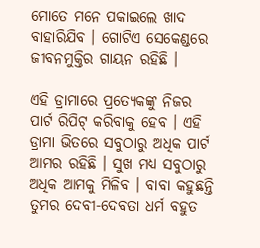ମୋତେ ମନେ ପକାଇଲେ ଖାଦ ବାହାରିଯିବ । ଗୋଟିଏ ସେକେଣ୍ଡରେ ଜୀବନମୁକ୍ତିର ଗାୟନ ରହିଛି ।

ଏହି ଡ୍ରାମାରେ ପ୍ରତ୍ୟେକଙ୍କୁ ନିଜର ପାର୍ଟ ରିପିଟ୍ କରିବାକୁ ହେବ । ଏହି ଡ୍ରାମା ଭିତରେ ସବୁଠାରୁ ଅଧିକ ପାର୍ଟ ଆମର ରହିଛି । ସୁଖ ମଧ୍ୟ ସବୁଠାରୁ ଅଧିକ ଆମକୁ ମିଳିବ । ବାବା କହୁଛନ୍ତି ତୁମର ଦେବୀ-ଦେବତା ଧର୍ମ ବହୁତ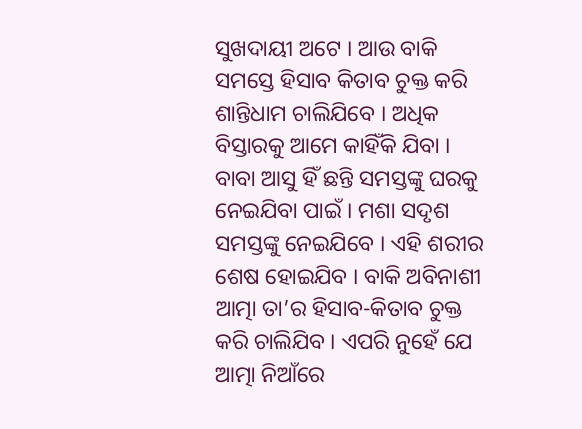ସୁଖଦାୟୀ ଅଟେ । ଆଉ ବାକି ସମସ୍ତେ ହିସାବ କିତାବ ଚୁକ୍ତ କରି ଶାନ୍ତିଧାମ ଚାଲିଯିବେ । ଅଧିକ ବିସ୍ତାରକୁ ଆମେ କାହିଁକି ଯିବା । ବାବା ଆସୁ ହିଁ ଛନ୍ତି ସମସ୍ତଙ୍କୁ ଘରକୁ ନେଇଯିବା ପାଇଁ । ମଶା ସଦୃଶ ସମସ୍ତଙ୍କୁ ନେଇଯିବେ । ଏହି ଶରୀର ଶେଷ ହୋଇଯିବ । ବାକି ଅବିନାଶୀ ଆତ୍ମା ତା’ର ହିସାବ-କିତାବ ଚୁକ୍ତ କରି ଚାଲିଯିବ । ଏପରି ନୁହେଁ ଯେ ଆତ୍ମା ନିଆଁରେ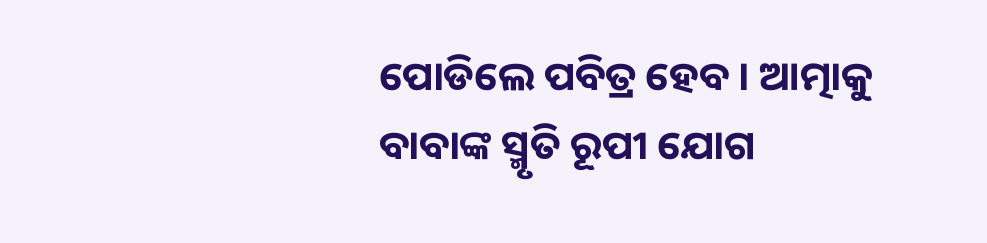ପୋଡିଲେ ପବିତ୍ର ହେବ । ଆତ୍ମାକୁ ବାବାଙ୍କ ସ୍ମୃତି ରୂପୀ ଯୋଗ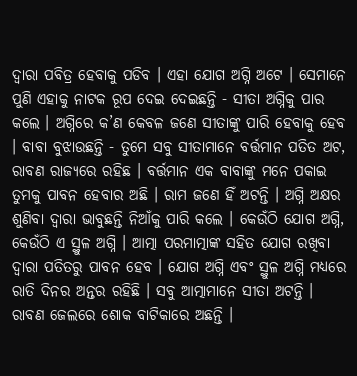ଦ୍ୱାରା ପବିତ୍ର ହେବାକୁ ପଡିବ । ଏହା ଯୋଗ ଅଗ୍ନି ଅଟେ । ସେମାନେ ପୁଣି ଏହାକୁ ନାଟକ ରୂପ ଦେଇ ଦେଇଛନ୍ତି - ସୀତା ଅଗ୍ନିକୁ ପାର କଲେ । ଅଗ୍ନିରେ କ’ଣ କେବଳ ଜଣେ ସୀତାଙ୍କୁ ପାରି ହେବାକୁ ହେବ । ବାବା ବୁଝାଉଛନ୍ତି - ତୁମେ ସବୁ ସୀତାମାନେ ବର୍ତ୍ତମାନ ପତିତ ଅଟ, ରାବଣ ରାଜ୍ୟରେ ରହିଛ । ବର୍ତ୍ତମାନ ଏକ ବାବାଙ୍କୁ ମନେ ପକାଇ ତୁମକୁ ପାବନ ହେବାର ଅଛି । ରାମ ଜଣେ ହିଁ ଅଟନ୍ତି । ଅଗ୍ନି ଅକ୍ଷର ଶୁଣିବା ଦ୍ୱାରା ଭାବୁଛନ୍ତି ନିଆଁକୁ ପାରି କଲେ । କେଉଁଠି ଯୋଗ ଅଗ୍ନି, କେଉଁଠି ଏ ସ୍ଥୁଳ ଅଗ୍ନି । ଆତ୍ମା ପରମାତ୍ମାଙ୍କ ସହିତ ଯୋଗ ରଖିବା ଦ୍ୱାରା ପତିତରୁ ପାବନ ହେବ । ଯୋଗ ଅଗ୍ନି ଏବଂ ସ୍ଥୁଳ ଅଗ୍ନି ମଧ୍ୟରେ ରାତି ଦିନର ଅନ୍ତର ରହିଛି । ସବୁ ଆତ୍ମାମାନେ ସୀତା ଅଟନ୍ତି । ରାବଣ ଜେଲରେ ଶୋକ ବାଟିକାରେ ଅଛନ୍ତି ।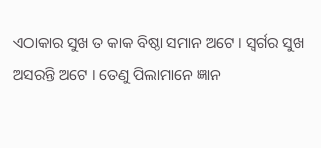ଏଠାକାର ସୁଖ ତ କାକ ବିଷ୍ଠା ସମାନ ଅଟେ । ସ୍ୱର୍ଗର ସୁଖ ଅସରନ୍ତି ଅଟେ । ତେଣୁ ପିଲାମାନେ ଜ୍ଞାନ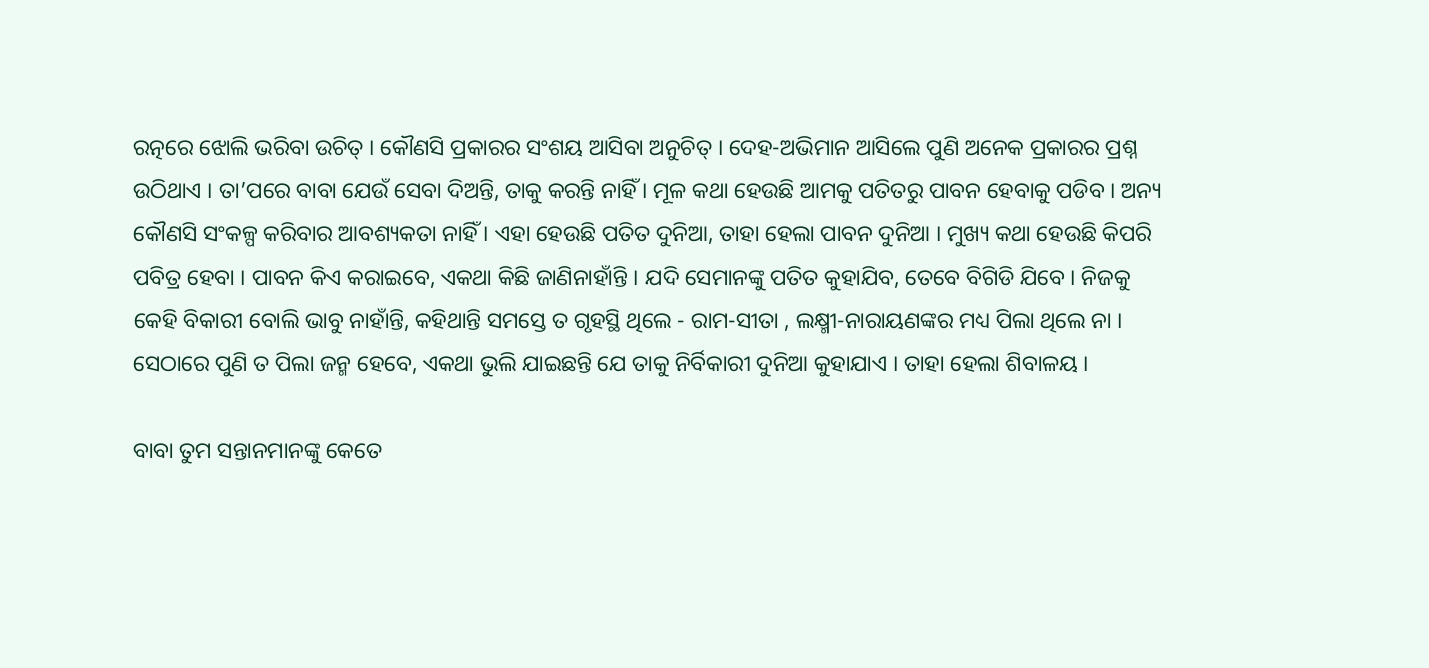ରତ୍ନରେ ଝୋଲି ଭରିବା ଉଚିତ୍ । କୌଣସି ପ୍ରକାରର ସଂଶୟ ଆସିବା ଅନୁଚିତ୍ । ଦେହ-ଅଭିମାନ ଆସିଲେ ପୁଣି ଅନେକ ପ୍ରକାରର ପ୍ରଶ୍ନ ଉଠିଥାଏ । ତା’ପରେ ବାବା ଯେଉଁ ସେବା ଦିଅନ୍ତି, ତାକୁ କରନ୍ତି ନାହିଁ । ମୂଳ କଥା ହେଉଛି ଆମକୁ ପତିତରୁ ପାବନ ହେବାକୁ ପଡିବ । ଅନ୍ୟ କୌଣସି ସଂକଳ୍ପ କରିବାର ଆବଶ୍ୟକତା ନାହିଁ । ଏହା ହେଉଛି ପତିତ ଦୁନିଆ, ତାହା ହେଲା ପାବନ ଦୁନିଆ । ମୁଖ୍ୟ କଥା ହେଉଛି କିପରି ପବିତ୍ର ହେବା । ପାବନ କିଏ କରାଇବେ, ଏକଥା କିଛି ଜାଣିନାହାଁନ୍ତି । ଯଦି ସେମାନଙ୍କୁ ପତିତ କୁହାଯିବ, ତେବେ ବିଗିଡି ଯିବେ । ନିଜକୁ କେହି ବିକାରୀ ବୋଲି ଭାବୁ ନାହାଁନ୍ତି, କହିଥାନ୍ତି ସମସ୍ତେ ତ ଗୃହସ୍ଥି ଥିଲେ - ରାମ-ସୀତା , ଲକ୍ଷ୍ମୀ-ନାରାୟଣଙ୍କର ମଧ୍ୟ ପିଲା ଥିଲେ ନା । ସେଠାରେ ପୁଣି ତ ପିଲା ଜନ୍ମ ହେବେ, ଏକଥା ଭୁଲି ଯାଇଛନ୍ତି ଯେ ତାକୁ ନିର୍ବିକାରୀ ଦୁନିଆ କୁହାଯାଏ । ତାହା ହେଲା ଶିବାଳୟ ।

ବାବା ତୁମ ସନ୍ତାନମାନଙ୍କୁ କେତେ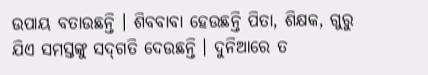ଉପାୟ ବତାଉଛନ୍ତି । ଶିବବାବା ହେଉଛନ୍ତି ପିତା, ଶିକ୍ଷକ, ଗୁରୁ ଯିଏ ସମସ୍ତଙ୍କୁ ସଦ୍‌ଗତି ଦେଉଛନ୍ତି । ଦୁନିଆରେ ତ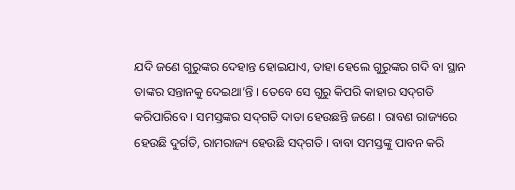ଯଦି ଜଣେ ଗୁରୁଙ୍କର ଦେହାନ୍ତ ହୋଇଯାଏ, ତାହା ହେଲେ ଗୁରୁଙ୍କର ଗଦି ବା ସ୍ଥାନ ତାଙ୍କର ସନ୍ତାନକୁ ଦେଇଥା’ନ୍ତି । ତେବେ ସେ ଗୁରୁ କିପରି କାହାର ସଦ୍‌ଗତି କରିପାରିବେ । ସମସ୍ତଙ୍କର ସଦ୍‌ଗତି ଦାତା ହେଉଛନ୍ତି ଜଣେ । ରାବଣ ରାଜ୍ୟରେ ହେଉଛି ଦୁର୍ଗତି, ରାମରାଜ୍ୟ ହେଉଛି ସଦ୍‌ଗତି । ବାବା ସମସ୍ତଙ୍କୁ ପାବନ କରି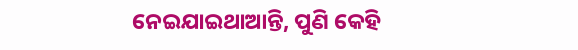ନେଇଯାଇଥାଆନ୍ତି, ପୁଣି କେହି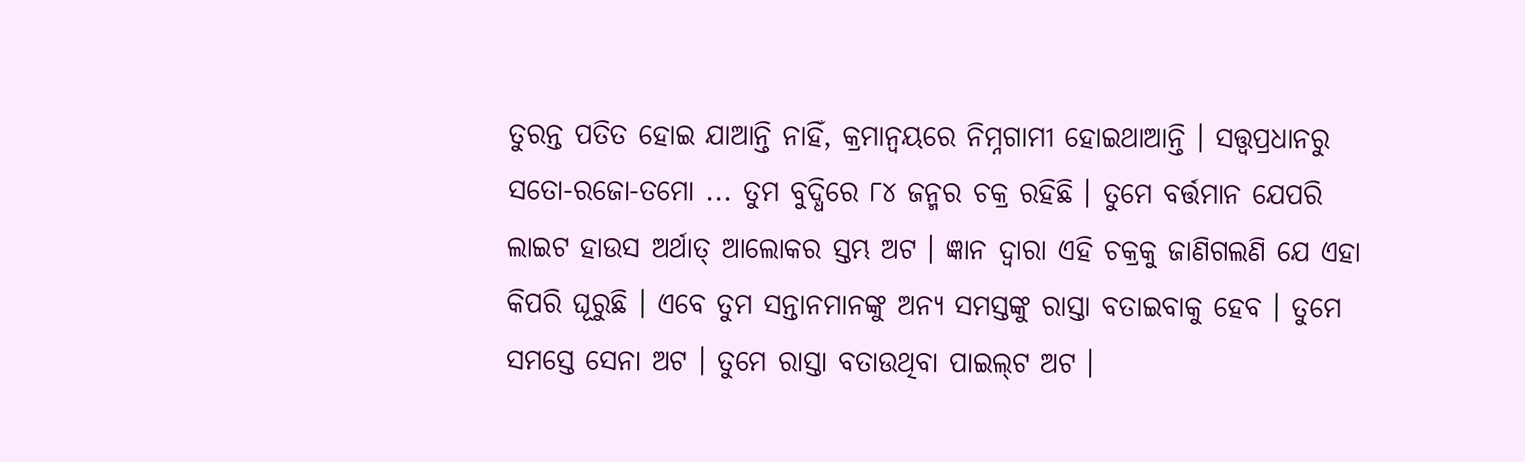ତୁରନ୍ତ ପତିତ ହୋଇ ଯାଆନ୍ତି ନାହିଁ, କ୍ରମାନ୍ୱୟରେ ନିମ୍ନଗାମୀ ହୋଇଥାଆନ୍ତି । ସତ୍ତ୍ୱପ୍ରଧାନରୁ ସତୋ-ରଜୋ-ତମୋ ... ତୁମ ବୁଦ୍ଧିରେ ୮୪ ଜନ୍ମର ଚକ୍ର ରହିଛି । ତୁମେ ବର୍ତ୍ତମାନ ଯେପରି ଲାଇଟ ହାଉସ ଅର୍ଥାତ୍ ଆଲୋକର ସ୍ତମ୍ଭ ଅଟ । ଜ୍ଞାନ ଦ୍ୱାରା ଏହି ଚକ୍ରକୁ ଜାଣିଗଲଣି ଯେ ଏହା କିପରି ଘୂରୁଛି । ଏବେ ତୁମ ସନ୍ତାନମାନଙ୍କୁ ଅନ୍ୟ ସମସ୍ତଙ୍କୁ ରାସ୍ତା ବତାଇବାକୁ ହେବ । ତୁମେ ସମସ୍ତେ ସେନା ଅଟ । ତୁମେ ରାସ୍ତା ବତାଉଥିବା ପାଇଲ୍‌ଟ ଅଟ ।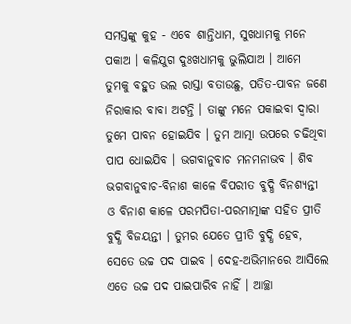ସମସ୍ତଙ୍କୁ କୁହ - ଏବେ ଶାନ୍ତିଧାମ, ସୁଖଧାମକୁ ମନେ ପକାଅ । କଳିଯୁଗ ଦୁଃଖଧାମକୁ ଭୁଲିଯାଅ । ଆମେ ତୁମକୁ ବହୁତ ଭଲ ରାସ୍ତା ବତାଉଛୁ, ପତିତ-ପାବନ ଜଣେ ନିରାକାର ବାବା ଅଟନ୍ତି । ତାଙ୍କୁ ମନେ ପକାଇବା ଦ୍ୱାରା ତୁମେ ପାବନ ହୋଇଯିବ । ତୁମ ଆତ୍ମା ଉପରେ ଚଢିଥିବା ପାପ ଧୋଇଯିବ । ଭଗବାନୁବାଚ ମନମନାଭବ । ଶିବ ଭଗବାନୁବାଚ-ବିନାଶ କାଳେ ବିପରୀତ ବୁଦ୍ଧି ବିନଶ୍ୟନ୍ତୀ ଓ ବିନାଶ କାଳେ ପରମପିତା-ପରମାତ୍ମାଙ୍କ ସହିତ ପ୍ରୀତି ବୁଦ୍ଧି ବିଜୟନ୍ତୀ । ତୁମର ଯେତେ ପ୍ରୀତି ବୁଦ୍ଧି ହେବ, ସେତେ ଉଚ୍ଚ ପଦ ପାଇବ । ଦେହ-ଅଭିମାନରେ ଆସିଲେ ଏତେ ଉଚ୍ଚ ପଦ ପାଇପାରିବ ନାହିଁ । ଆଚ୍ଛା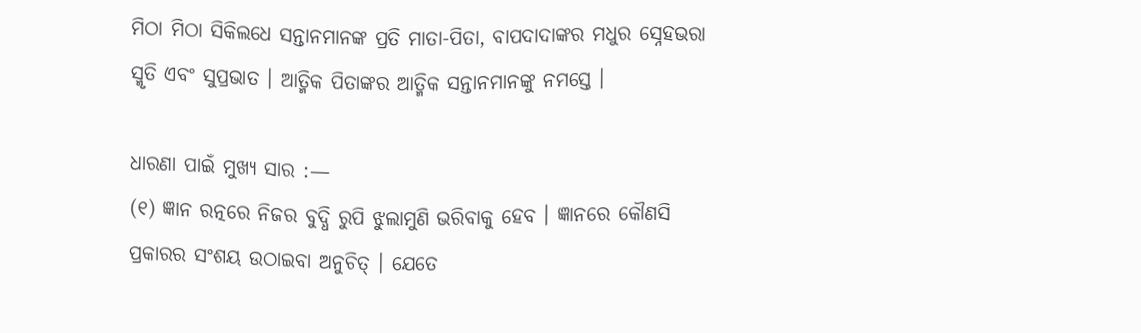ମିଠା ମିଠା ସିକିଲଧେ ସନ୍ତାନମାନଙ୍କ ପ୍ରତି ମାତା-ପିତା, ବାପଦାଦାଙ୍କର ମଧୁର ସ୍ନେହଭରା ସ୍ମୃତି ଏବଂ ସୁପ୍ରଭାତ । ଆତ୍ମିକ ପିତାଙ୍କର ଆତ୍ମିକ ସନ୍ତାନମାନଙ୍କୁ ନମସ୍ତେ ।

ଧାରଣା ପାଇଁ ମୁଖ୍ୟ ସାର :—
(୧) ଜ୍ଞାନ ରତ୍ନରେ ନିଜର ବୁଦ୍ଧି ରୁପି ଝୁଲାମୁଣି ଭରିବାକୁ ହେବ । ଜ୍ଞାନରେ କୌଣସି ପ୍ରକାରର ସଂଶୟ ଉଠାଇବା ଅନୁଚିତ୍ । ଯେତେ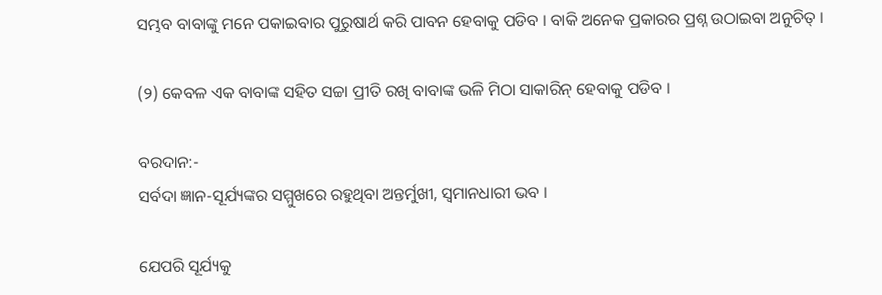ସମ୍ଭବ ବାବାଙ୍କୁ ମନେ ପକାଇବାର ପୁରୁଷାର୍ଥ କରି ପାବନ ହେବାକୁ ପଡିବ । ବାକି ଅନେକ ପ୍ରକାରର ପ୍ରଶ୍ନ ଉଠାଇବା ଅନୁଚିତ୍ ।

(୨) କେବଳ ଏକ ବାବାଙ୍କ ସହିତ ସଚ୍ଚା ପ୍ରୀତି ରଖି ବାବାଙ୍କ ଭଳି ମିଠା ସାକାରିନ୍ ହେବାକୁ ପଡିବ ।

ବରଦାନ:-
ସର୍ବଦା ଜ୍ଞାନ-ସୂର୍ଯ୍ୟଙ୍କର ସମ୍ମୁଖରେ ରହୁଥିବା ଅନ୍ତର୍ମୁଖୀ, ସ୍ୱମାନଧାରୀ ଭବ ।

ଯେପରି ସୂର୍ଯ୍ୟକୁ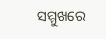ସମ୍ମୁଖରେ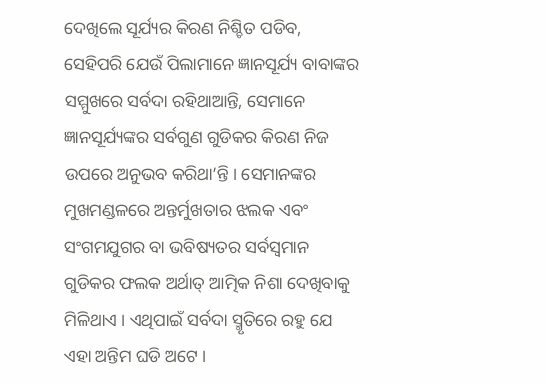ଦେଖିଲେ ସୂର୍ଯ୍ୟର କିରଣ ନିଶ୍ଚିତ ପଡିବ, ସେହିପରି ଯେଉଁ ପିଲାମାନେ ଜ୍ଞାନସୂର୍ଯ୍ୟ ବାବାଙ୍କର ସମ୍ମୁଖରେ ସର୍ବଦା ରହିଥାଆନ୍ତି, ସେମାନେ ଜ୍ଞାନସୂର୍ଯ୍ୟଙ୍କର ସର୍ବଗୁଣ ଗୁଡିକର କିରଣ ନିଜ ଉପରେ ଅନୁଭବ କରିଥା’ନ୍ତି । ସେମାନଙ୍କର ମୁଖମଣ୍ଡଳରେ ଅନ୍ତର୍ମୁଖତାର ଝଲକ ଏବଂ ସଂଗମଯୁଗର ବା ଭବିଷ୍ୟତର ସର୍ବସ୍ୱମାନ ଗୁଡିକର ଫଲକ ଅର୍ଥାତ୍ ଆତ୍ମିକ ନିଶା ଦେଖିବାକୁ ମିଳିଥାଏ । ଏଥିପାଇଁ ସର୍ବଦା ସ୍ମୃତିରେ ରହୁ ଯେ ଏହା ଅନ୍ତିମ ଘଡି ଅଟେ ।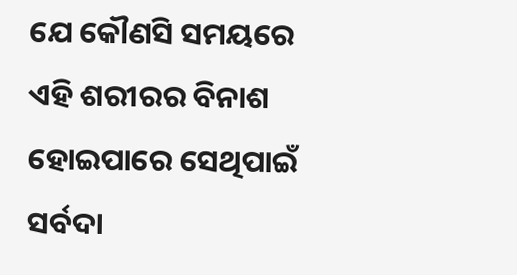ଯେ କୌଣସି ସମୟରେ ଏହି ଶରୀରର ବିନାଶ ହୋଇପାରେ ସେଥିପାଇଁ ସର୍ବଦା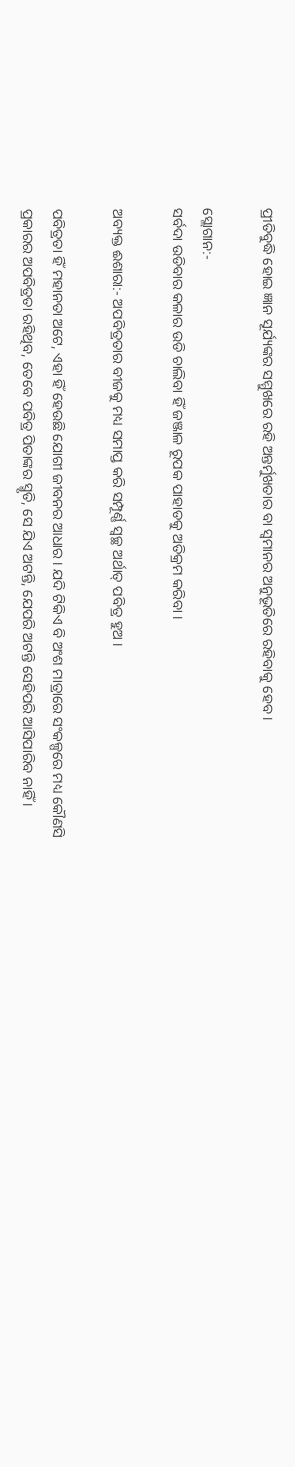ପ୍ରୀତିବୁଦ୍ଧି ହୋଇ ଜ୍ଞାନ ସୂର୍ଯ୍ୟଙ୍କର ସମ୍ମୁଖରେ ରହି ଅନ୍ତର୍ମୁଖତାର ବା ସ୍ୱମାନର ଅନୁଭୂତିରେ ରହିବାକୁ ହେବ ।

ସ୍ଲୋଗାନ:-
ସର୍ବଦା ଉଡିବାର କଳାର ଉଡି ଚାଲିବା ହିଁ ଜଞ୍ଜାଳ ରୂପକ ପାହାଡକୁ ଅତିକ୍ରମ କରିବା ।

ଅବ୍ୟକ୍ତ ଈଶାରା:- ଅପବିତ୍ରତାର ବୀଜକୁ ମଧ୍ୟ ସମାପ୍ତ କରି ସମ୍ପୂର୍ଣ୍ଣ ସ୍ୱଚ୍ଛ ଅର୍ଥାତ୍ ପବିତ୍ର ହୁଅ ।

ପବିତ୍ରତା ହିଁ ମହାନତା ଅଟେ, ଏହା ହିଁ ହେଉଛି ଯୋଗୀ ଜୀବନର ଆଧାର । ଯଦି ଟିକିଏ ବି ଅଂଶ ମାତ୍ରାରେ ସଂକଳ୍ପରେ ମଧ୍ୟ କୌଣସି ପ୍ରକାରର ଅପବିତ୍ରତା ରହିଥିବ, ତେବେ ପବିତ୍ର ପିତାଙ୍କର ସ୍ମୃତି, ସେ ଯିଏ ଅଟନ୍ତି, ଯେପରି ଅଟନ୍ତି ସେହିପରି ଆସିପାରିବ ନାହିଁ ।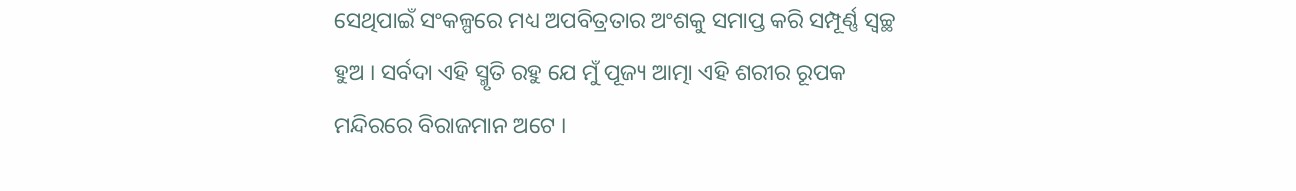ସେଥିପାଇଁ ସଂକଳ୍ପରେ ମଧ୍ୟ ଅପବିତ୍ରତାର ଅଂଶକୁ ସମାପ୍ତ କରି ସମ୍ପୂର୍ଣ୍ଣ ସ୍ୱଚ୍ଛ ହୁଅ । ସର୍ବଦା ଏହି ସ୍ମୃତି ରହୁ ଯେ ମୁଁ ପୂଜ୍ୟ ଆତ୍ମା ଏହି ଶରୀର ରୂପକ ମନ୍ଦିରରେ ବିରାଜମାନ ଅଟେ ।